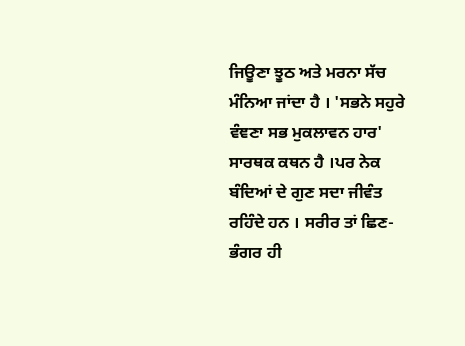ਜਿਊਣਾ ਝੂਠ ਅਤੇ ਮਰਨਾ ਸੱਚ ਮੰਨਿਆ ਜਾਂਦਾ ਹੈ । 'ਸਭਨੇ ਸਹੁਰੇ ਵੰਞਣਾ ਸਭ ਮੁਕਲਾਵਨ ਹਾਰ' ਸਾਰਥਕ ਕਥਨ ਹੈ ।ਪਰ ਨੇਕ ਬੰਦਿਆਂ ਦੇ ਗੁਣ ਸਦਾ ਜੀਵੰਤ ਰਹਿੰਦੇ ਹਨ । ਸਰੀਰ ਤਾਂ ਛਿਣ- ਭੰਗਰ ਹੀ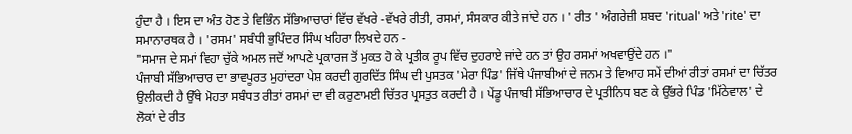ਹੁੰਦਾ ਹੈ । ਇਸ ਦਾ ਅੰਤ ਹੋਣ ਤੇ ਵਿਭਿੰਨ ਸੱਭਿਆਚਾਰਾਂ ਵਿੱਚ ਵੱਖਰੇ -ਵੱਖਰੇ ਰੀਤੀ, ਰਸਮਾਂ, ਸੰਸਕਾਰ ਕੀਤੇ ਜਾਂਦੇ ਹਨ । ' ਰੀਤ ' ਅੰਗਰੇਜ਼ੀ ਸ਼ਬਦ 'ritual' ਅਤੇ 'rite' ਦਾ ਸਮਾਨਾਰਥਕ ਹੈ । 'ਰਸਮ' ਸਬੰਧੀ ਭੁਪਿੰਦਰ ਸਿੰਘ ਖਹਿਰਾ ਲਿਖਦੇ ਹਨ -
"ਸਮਾਜ ਦੇ ਸਮਾਂ ਵਿਹਾ ਚੁੱਕੇ ਅਮਲ ਜਦੋਂ ਆਪਣੇ ਪ੍ਰਕਾਰਜ ਤੋਂ ਮੁਕਤ ਹੋ ਕੇ ਪ੍ਰਤੀਕ ਰੂਪ ਵਿੱਚ ਦੁਹਰਾਏ ਜਾਂਦੇ ਹਨ ਤਾਂ ਉਹ ਰਸਮਾਂ ਅਖਵਾਉਂਦੇ ਹਨ ।"
ਪੰਜਾਬੀ ਸੱਭਿਆਚਾਰ ਦਾ ਭਾਵਪੂਰਤ ਮੁਹਾਂਦਰਾ ਪੇਸ਼ ਕਰਦੀ ਗੁਰਦਿੱਤ ਸਿੰਘ ਦੀ ਪੁਸਤਕ 'ਮੇਰਾ ਪਿੰਡ' ਜਿੱਥੇ ਪੰਜਾਬੀਆਂ ਦੇ ਜਨਮ ਤੇ ਵਿਆਹ ਸਮੇਂ ਦੀਆਂ ਰੀਤਾਂ ਰਸਮਾਂ ਦਾ ਚਿੱਤਰ ਉਲੀਕਦੀ ਹੈ ਉੱਥੇ ਮੋਹਤਾ ਸਬੰਧਤ ਰੀਤਾਂ ਰਸਮਾਂ ਦਾ ਵੀ ਕਰੁਣਾਮਈ ਚਿੱਤਰ ਪ੍ਰਸਤੁਤ ਕਰਦੀ ਹੈ । ਪੇਂਡੂ ਪੰਜਾਬੀ ਸੱਭਿਆਚਾਰ ਦੇ ਪ੍ਰਤੀਨਿਧ ਬਣ ਕੇ ਉੱਭਰੇ ਪਿੰਡ 'ਮਿੱਠੇਵਾਲ' ਦੇ ਲੋਕਾਂ ਦੇ ਰੀਤ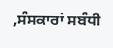,ਸੰਸਕਾਰਾਂ ਸਬੰਧੀ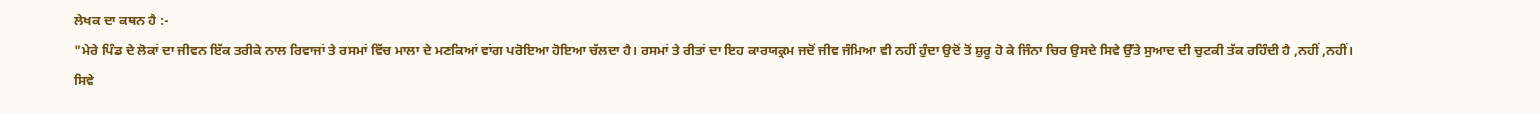ਲੇਖਕ ਦਾ ਕਥਨ ਹੈ :-
"ਮੇਰੇ ਪਿੰਡ ਦੇ ਲੋਕਾਂ ਦਾ ਜੀਵਨ ਇੱਕ ਤਰੀਕੇ ਨਾਲ ਰਿਵਾਜਾਂ ਤੇ ਰਸਮਾਂ ਵਿੱਚ ਮਾਲਾ ਦੇ ਮਣਕਿਆਂ ਵਾਂਗ ਪਰੋਇਆ ਹੋਇਆ ਚੱਲਦਾ ਹੈ। ਰਸਮਾਂ ਤੇ ਰੀਤਾਂ ਦਾ ਇਹ ਕਾਰਯਕ੍ਰਮ ਜਦੋਂ ਜੀਵ ਜੰਮਿਆ ਵੀ ਨਹੀਂ ਹੁੰਦਾ ਉਦੋਂ ਤੋਂ ਸ਼ੁਰੂ ਹੋ ਕੇ ਜਿੰਨਾ ਚਿਰ ਉਸਦੇ ਸਿਵੇ ਉੱਤੇ ਸੁਆਦ ਦੀ ਚੁਟਕੀ ਤੱਕ ਰਹਿੰਦੀ ਹੈ ,ਨਹੀਂ ,ਨਹੀਂ। ਸਿਵੇ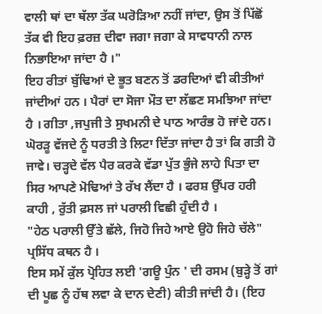ਵਾਲੀ ਥਾਂ ਦਾ ਥੱਲਾ ਤੱਕ ਘਰੋੜਿਆ ਨਹੀਂ ਜਾਂਦਾ, ਉਸ ਤੋਂ ਪਿੱਛੋਂ ਤੱਕ ਵੀ ਇਹ ਫ਼ਰਜ਼ ਦੀਵਾ ਜਗਾ ਜਗਾ ਕੇ ਸਾਵਧਾਨੀ ਨਾਲ ਨਿਭਾਇਆ ਜਾਂਦਾ ਹੈ ।"
ਇਹ ਰੀਤਾਂ ਬੁੱਢਿਆਂ ਦੇ ਭੂਤ ਬਣਨ ਤੋਂ ਡਰਦਿਆਂ ਵੀ ਕੀਤੀਆਂ ਜਾਂਦੀਆਂ ਹਨ । ਪੈਰਾਂ ਦਾ ਸੋਜਾ ਮੌਤ ਦਾ ਲੱਛਣ ਸਮਝਿਆ ਜਾਂਦਾ ਹੈ । ਗੀਤਾ ,ਜਪੁਜੀ ਤੇ ਸੁਖਮਨੀ ਦੇ ਪਾਠ ਆਰੰਭ ਹੋ ਜਾਂਦੇ ਹਨ। ਘੋਰੜੂ ਵੱਜਦੇ ਨੂੰ ਧਰਤੀ ਤੇ ਲਿਟਾ ਦਿੱਤਾ ਜਾਂਦਾ ਹੈ ਤਾਂ ਕਿ ਗਤੀ ਹੋ ਜਾਵੇ। ਚੜ੍ਹਦੇ ਵੱਲ ਪੈਰ ਕਰਕੇ ਵੱਡਾ ਪੁੱਤ ਭੁੰਜੇ ਲਾਹੇ ਪਿਤਾ ਦਾ ਸਿਰ ਆਪਣੇ ਮੋਢਿਆਂ ਤੇ ਰੱਖ ਲੈਂਦਾ ਹੈ । ਫਰਸ਼ ਉੱਪਰ ਹਰੀ ਕਾਹੀ , ਰੁੱਤੀ ਫ਼ਸਲ ਜਾਂ ਪਰਾਲੀ ਵਿਛੀ ਹੁੰਦੀ ਹੈ ।
"ਹੇਠ ਪਰਾਲੀ ਉੱਤੇ ਛੱਲੇ, ਜਿਹੋ ਜਿਹੇ ਆਏ ਉਹੋ ਜਿਹੇ ਚੱਲੇ" ਪ੍ਰਸਿੱਧ ਕਥਨ ਹੈ ।
ਇਸ ਸਮੇਂ ਕੁੱਲ ਪ੍ਰੋਹਿਤ ਲਈ 'ਗਊ ਪੁੰਨ ' ਦੀ ਰਸਮ (ਬੁੜ੍ਹੇ ਤੋਂ ਗਾਂ ਦੀ ਪੂਛ ਨੂੰ ਹੱਥ ਲਵਾ ਕੇ ਦਾਨ ਦੇਣੀ) ਕੀਤੀ ਜਾਂਦੀ ਹੈ। (ਇਹ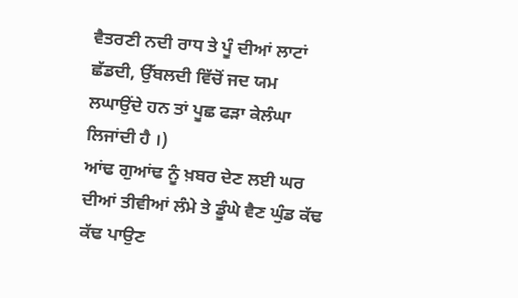ਵੈਤਰਣੀ ਨਦੀ ਰਾਧ ਤੇ ਪੂੰ ਦੀਆਂ ਲਾਟਾਂ ਛੱਡਦੀ, ਉੱਬਲਦੀ ਵਿੱਚੋਂ ਜਦ ਯਮ ਲਘਾਉਂਦੇ ਹਨ ਤਾਂ ਪੂਛ ਫੜਾ ਕੇਲੰਘਾ ਲਿਜਾਂਦੀ ਹੈ ।)
ਆਂਢ ਗੁਆਂਢ ਨੂੰ ਖ਼ਬਰ ਦੇਣ ਲਈ ਘਰ ਦੀਆਂ ਤੀਵੀਆਂ ਲੰਮੇ ਤੇ ਡੂੰਘੇ ਵੈਣ ਘੁੰਡ ਕੱਢ ਕੱਢ ਪਾਉਣ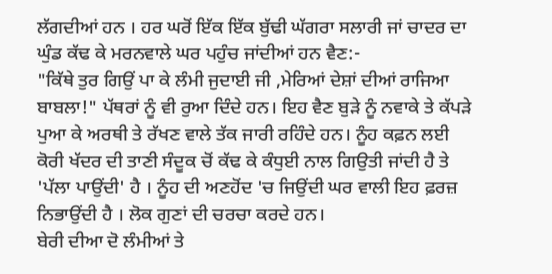ਲੱਗਦੀਆਂ ਹਨ । ਹਰ ਘਰੋਂ ਇੱਕ ਇੱਕ ਬੁੱਢੀ ਘੱਗਰਾ ਸਲਾਰੀ ਜਾਂ ਚਾਦਰ ਦਾ ਘੁੰਡ ਕੱਢ ਕੇ ਮਰਨਵਾਲੇ ਘਰ ਪਹੁੰਚ ਜਾਂਦੀਆਂ ਹਨ ਵੈਣ:-
"ਕਿੱਥੇ ਤੁਰ ਗਿਉਂ ਪਾ ਕੇ ਲੰਮੀ ਜੁਦਾਈ ਜੀ ,ਮੇਰਿਆਂ ਦੇਸ਼ਾਂ ਦੀਆਂ ਰਾਜਿਆ ਬਾਬਲਾ!" ਪੱਥਰਾਂ ਨੂੰ ਵੀ ਰੁਆ ਦਿੰਦੇ ਹਨ। ਇਹ ਵੈਣ ਬੁੜੇ ਨੂੰ ਨਵਾਕੇ ਤੇ ਕੱਪੜੇ ਪੁਆ ਕੇ ਅਰਥੀ ਤੇ ਰੱਖਣ ਵਾਲੇ ਤੱਕ ਜਾਰੀ ਰਹਿੰਦੇ ਹਨ। ਨੂੰਹ ਕਫ਼ਨ ਲਈ ਕੋਰੀ ਖੱਦਰ ਦੀ ਤਾਣੀ ਸੰਦੂਕ ਚੋਂ ਕੱਢ ਕੇ ਕੰਧੁਈ ਨਾਲ ਗਿਉਤੀ ਜਾਂਦੀ ਹੈ ਤੇ 'ਪੱਲਾ ਪਾਉਂਦੀ' ਹੈ । ਨੂੰਹ ਦੀ ਅਣਹੋਂਦ 'ਚ ਜਿਉਂਦੀ ਘਰ ਵਾਲੀ ਇਹ ਫ਼ਰਜ਼ ਨਿਭਾਉਂਦੀ ਹੈ । ਲੋਕ ਗੁਣਾਂ ਦੀ ਚਰਚਾ ਕਰਦੇ ਹਨ।
ਬੇਰੀ ਦੀਆ ਦੋ ਲੰਮੀਆਂ ਤੇ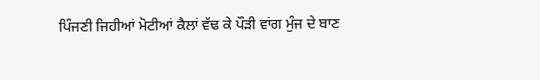ਪਿੰਜਣੀ ਜਿਹੀਆਂ ਮੋਟੀਆਂ ਕੈਲਾਂ ਵੱਢ ਕੇ ਪੌੜੀ ਵਾਂਗ ਮੁੰਜ ਦੇ ਬਾਣ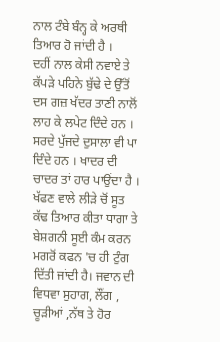ਨਾਲ ਟੰਬੇ ਬੰਨ੍ਹ ਕੇ ਅਰਥੀ ਤਿਆਰ ਹੋ ਜਾਂਦੀ ਹੈ ।
ਦਹੀਂ ਨਾਲ ਕੇਸੀ ਨਵਾਏ ਤੇ ਕੱਪੜੇ ਪਹਿਨੇ ਬੁੱਢੇ ਦੇ ਉੱਤੋਂ ਦਸ ਗਜ਼ ਖੱਦਰ ਤਾਣੀ ਨਾਲੋਂ ਲਾਹ ਕੇ ਲਪੇਟ ਦਿੰਦੇ ਹਨ । ਸਰਦੇ ਪੁੱਜਦੇ ਦੁਸਾਲਾ ਵੀ ਪਾ ਦਿੰਦੇ ਹਨ । ਖਾਦਰ ਦੀ ਚਾਦਰ ਤਾਂ ਹਾਰ ਪਾਉਂਦਾ ਹੈ । ਖੱਫਣ ਵਾਲੇ ਲੀੜੇ ਚੋਂ ਸੂਤ ਕੱਢ ਤਿਆਰ ਕੀਤਾ ਧਾਗਾ ਤੇ ਬੇਸ਼ਗਨੀ ਸੂਈ ਕੰਮ ਕਰਨ ਮਗਰੋਂ ਕਫਨ 'ਚ ਹੀ ਟੁੰਗ ਦਿੱਤੀ ਜਾਂਦੀ ਹੈ। ਜਵਾਨ ਦੀ ਵਿਧਵਾ ਸੁਹਾਗ, ਲੌਂਗ , ਚੂੜੀਆਂ ,ਨੱਥ ਤੇ ਹੋਰ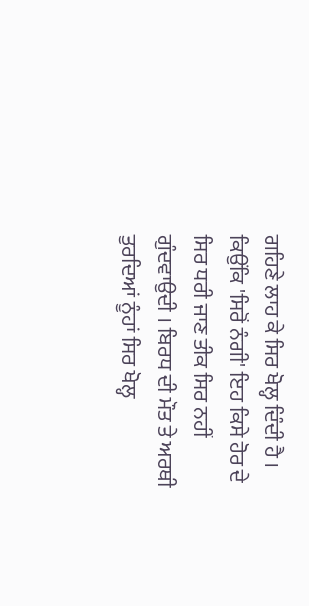ਗਹਿਣੇ ਲਾਹ ਕੇ ਸਿਰ ਖੋਲ੍ਹ ਦਿੰਦੀ ਹੈ । ਕਿਉਂਕਿ 'ਸਿਰੋਂ ਨੰਗੀ' ਇਹ ਕਿਸੇ ਹੋਰ ਦੇ ਸਿਰ ਧਰੀ ਜਾਣ ਤੀਕ ਸਿਰ ਨਹੀਂ ਗੁੰਦਵਾਉਦੀ । ਬਿਰਧ ਦੀ ਮੌਤ ਤੇ ਅਰਥੀ ਤੁਰਦਿਆਂ ਨੂੰਹਾਂ ਸਿਰ ਖੋਲ੍ਹ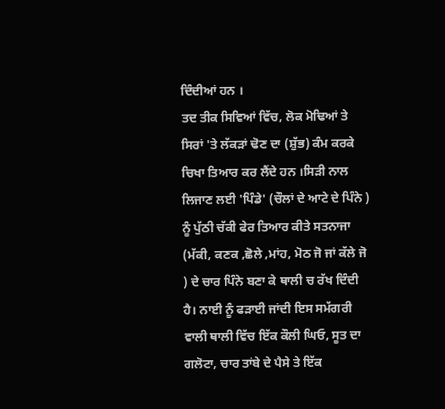ਦਿੰਦੀਆਂ ਹਨ ।
ਤਦ ਤੀਕ ਸਿਵਿਆਂ ਵਿੱਚ, ਲੋਕ ਮੋਢਿਆਂ ਤੇ ਸਿਰਾਂ 'ਤੇ ਲੱਕੜਾਂ ਢੋਣ ਦਾ (ਸ਼ੁੱਭ) ਕੰਮ ਕਰਕੇ ਚਿਖਾ ਤਿਆਰ ਕਰ ਲੈਂਦੇ ਹਨ ।ਸਿੜੀ ਨਾਲ ਲਿਜਾਣ ਲਈ 'ਪਿੰਡੇ' (ਚੌਲਾਂ ਦੇ ਆਟੇ ਦੇ ਪਿੰਨੇ ) ਨੂੰ ਪੁੱਠੀ ਚੱਕੀ ਫੇਰ ਤਿਆਰ ਕੀਤੇ ਸਤਨਾਜਾ (ਮੱਕੀ, ਕਣਕ ,ਛੋਲੇ ,ਮਾਂਹ, ਮੋਠ ਜੋ ਜਾਂ ਕੱਲੇ ਜੋ ) ਦੇ ਚਾਰ ਪਿੰਨੇ ਬਣਾ ਕੇ ਥਾਲੀ ਚ ਰੱਖ ਦਿੰਦੀ ਹੈ। ਨਾਈ ਨੂੰ ਫੜਾਈ ਜਾਂਦੀ ਇਸ ਸਮੱਗਰੀ ਵਾਲੀ ਥਾਲੀ ਵਿੱਚ ਇੱਕ ਕੌਲੀ ਘਿਓ, ਸੂਤ ਦਾ ਗਲੋਟਾ, ਚਾਰ ਤਾਂਬੇ ਦੇ ਪੈਸੇ ਤੇ ਇੱਕ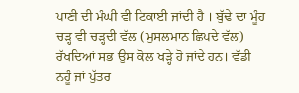ਪਾਣੀ ਦੀ ਮੰਘੀ ਵੀ ਟਿਕਾਈ ਜਾਂਦੀ ਹੈ । ਬੁੱਢੇ ਦਾ ਮੂੰਹ ਚੜ੍ਹ ਵੀ ਚੜ੍ਹਦੀ ਵੱਲ (ਮੁਸਲਮਾਨ ਛਿਪਦੇ ਵੱਲ) ਰੱਖਦਿਆਂ ਸਭ ਉਸ ਕੋਲ ਖੜ੍ਹੇ ਹੋ ਜਾਂਦੇ ਹਨ। ਵੱਡੀ ਨਹੂੰ ਜਾਂ ਪੁੱਤਰ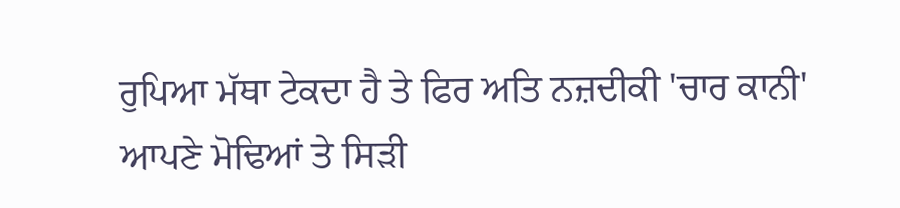ਰੁਪਿਆ ਮੱਥਾ ਟੇਕਦਾ ਹੈ ਤੇ ਫਿਰ ਅਤਿ ਨਜ਼ਦੀਕੀ 'ਚਾਰ ਕਾਨੀ' ਆਪਣੇ ਮੋਢਿਆਂ ਤੇ ਸਿੜੀ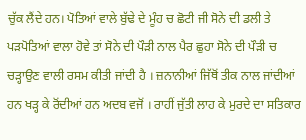ਚੁੱਕ ਲੈਂਦੇ ਹਨ। ਪੋਤਿਆਂ ਵਾਲੇ ਬੁੱਢੇ ਦੇ ਮੂੰਹ ਚ ਛੋਟੀ ਜੀ ਸੋਨੇ ਦੀ ਡਲੀ ਤੇ ਪੜਪੋਤਿਆਂ ਵਾਲਾ ਹੋਵੇ ਤਾਂ ਸੋਨੇ ਦੀ ਪੌੜੀ ਨਾਲ ਪੈਰ ਛੁਹਾ ਸੋਨੇ ਦੀ ਪੌੜੀ ਚ ਚੜ੍ਹਾਉਣ ਵਾਲੀ ਰਸਮ ਕੀਤੀ ਜਾਂਦੀ ਹੈ । ਜ਼ਨਾਨੀਆਂ ਜਿੱਥੋਂ ਤੀਕ ਨਾਲ ਜਾਂਦੀਆਂ ਹਨ ਖੜ੍ਹ ਕੇ ਰੋਂਦੀਆਂ ਹਨ ਅਦਬ ਵਜੋਂ । ਰਾਹੀਂ ਜੁੱਤੀ ਲਾਹ ਕੇ ਮੁਰਦੇ ਦਾ ਸਤਿਕਾਰ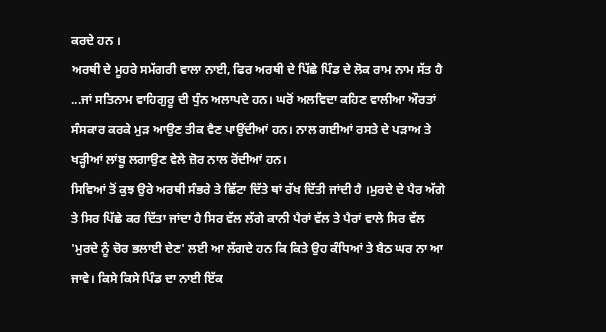ਕਰਦੇ ਹਨ ।
ਅਰਥੀ ਦੇ ਮੂਹਰੇ ਸਮੱਗਰੀ ਵਾਲਾ ਨਾਈ, ਫਿਰ ਅਰਥੀ ਦੇ ਪਿੱਛੇ ਪਿੰਡ ਦੇ ਲੋਕ ਰਾਮ ਨਾਮ ਸੱਤ ਹੈ ...ਜਾਂ ਸਤਿਨਾਮ ਵਾਹਿਗੁਰੂ ਦੀ ਧੁੰਨ ਅਲਾਪਦੇ ਹਨ। ਘਰੋਂ ਅਲਵਿਦਾ ਕਹਿਣ ਵਾਲੀਆ ਔਰਤਾਂ ਸੰਸਕਾਰ ਕਰਕੇ ਮੁੜ ਆਉਣ ਤੀਕ ਵੈਣ ਪਾਉਂਦੀਆਂ ਹਨ। ਨਾਲ ਗਈਆਂ ਰਸਤੇ ਦੇ ਪੜਾਅ ਤੇ ਖੜ੍ਹੀਆਂ ਲਾਂਬੂ ਲਗਾਉਣ ਵੇਲੇ ਜ਼ੋਰ ਨਾਲ ਰੋਂਦੀਆਂ ਹਨ।
ਸਿਵਿਆਂ ਤੋਂ ਕੁਝ ਉਰੇ ਅਰਥੀ ਸੰਭਰੇ ਤੇ ਛਿੱਟਾ ਦਿੱਤੇ ਥਾਂ ਰੱਖ ਦਿੱਤੀ ਜਾਂਦੀ ਹੈ ।ਮੁਰਦੇ ਦੇ ਪੈਰ ਅੱਗੇ ਤੇ ਸਿਰ ਪਿੱਛੇ ਕਰ ਦਿੱਤਾ ਜਾਂਦਾ ਹੈ ਸਿਰ ਵੱਲ ਲੱਗੇ ਕਾਨੀ ਪੈਰਾਂ ਵੱਲ ਤੇ ਪੈਰਾਂ ਵਾਲੇ ਸਿਰ ਵੱਲ 'ਮੁਰਦੇ ਨੂੰ ਚੋਰ ਭਲਾਈ ਦੇਣ' ਲਈ ਆ ਲੱਗਦੇ ਹਨ ਕਿ ਕਿਤੇ ਉਹ ਕੰਧਿਆਂ ਤੇ ਬੈਠ ਘਰ ਨਾ ਆ ਜਾਵੇ। ਕਿਸੇ ਕਿਸੇ ਪਿੰਡ ਦਾ ਨਾਈ ਇੱਕ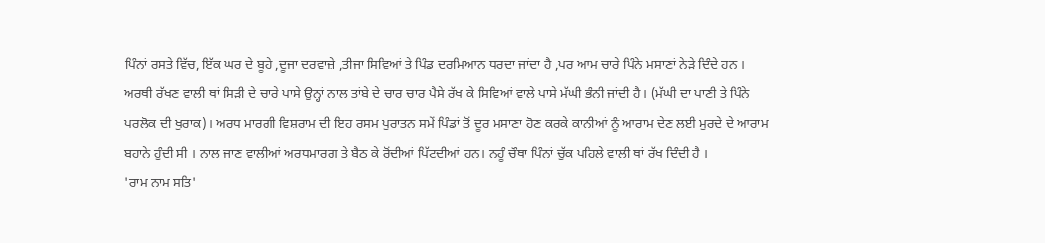ਪਿੰਨਾਂ ਰਸਤੇ ਵਿੱਚ, ਇੱਕ ਘਰ ਦੇ ਬੂਹੇ ,ਦੂਜਾ ਦਰਵਾਜ਼ੇ ,ਤੀਜਾ ਸਿਵਿਆਂ ਤੇ ਪਿੰਡ ਦਰਮਿਆਨ ਧਰਦਾ ਜਾਂਦਾ ਹੈ ,ਪਰ ਆਮ ਚਾਰੇ ਪਿੰਨੇ ਮਸਾਣਾਂ ਨੇੜੇ ਦਿੰਦੇ ਹਨ ।
ਅਰਥੀ ਰੱਖਣ ਵਾਲੀ ਥਾਂ ਸਿੜੀ ਦੇ ਚਾਰੇ ਪਾਸੇ ਉਨ੍ਹਾਂ ਨਾਲ ਤਾਂਬੇ ਦੇ ਚਾਰ ਚਾਰ ਪੈਸੇ ਰੱਖ ਕੇ ਸਿਵਿਆਂ ਵਾਲੇ ਪਾਸੇ ਮੱਘੀ ਭੰਨੀ ਜਾਂਦੀ ਹੈ। (ਮੱਘੀ ਦਾ ਪਾਣੀ ਤੇ ਪਿੰਨੇ ਪਰਲੋਕ ਦੀ ਖੁਰਾਕ)। ਅਰਧ ਮਾਰਗੀ ਵਿਸ਼ਰਾਮ ਦੀ ਇਹ ਰਸਮ ਪੁਰਾਤਨ ਸਮੇਂ ਪਿੰਡਾਂ ਤੋਂ ਦੂਰ ਮਸਾਣਾ ਹੋਣ ਕਰਕੇ ਕਾਨੀਆਂ ਨੂੰ ਆਰਾਮ ਦੇਣ ਲਈ ਮੁਰਦੇ ਦੇ ਆਰਾਮ ਬਹਾਨੇ ਹੁੰਦੀ ਸੀ । ਨਾਲ ਜਾਣ ਵਾਲੀਆਂ ਅਰਧਮਾਰਗ ਤੇ ਬੈਠ ਕੇ ਰੋਂਦੀਆਂ ਪਿੱਟਦੀਆਂ ਹਨ। ਨਹੂੰ ਚੌਥਾ ਪਿੰਨਾਂ ਚੁੱਕ ਪਹਿਲੇ ਵਾਲੀ ਥਾਂ ਰੱਖ ਦਿੰਦੀ ਹੈ ।
'ਰਾਮ ਨਾਮ ਸਤਿ'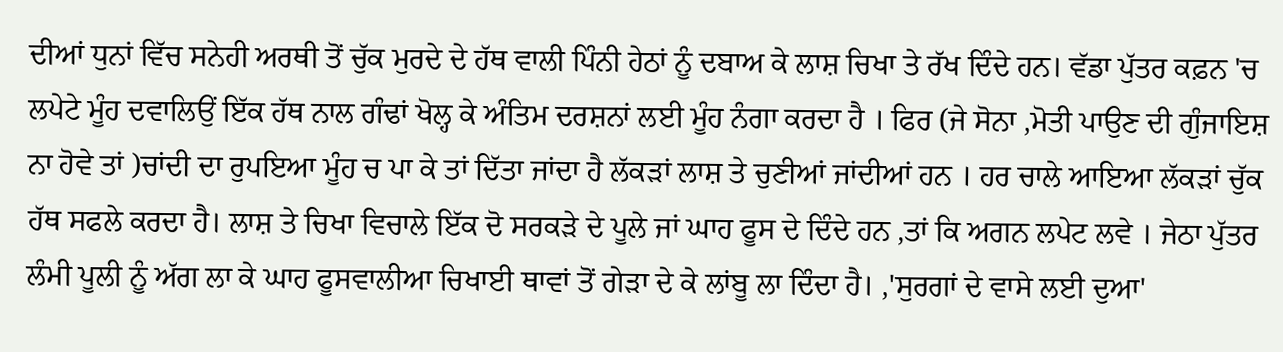ਦੀਆਂ ਧੁਨਾਂ ਵਿੱਚ ਸਨੇਹੀ ਅਰਥੀ ਤੋਂ ਚੁੱਕ ਮੁਰਦੇ ਦੇ ਹੱਥ ਵਾਲੀ ਪਿੰਨੀ ਹੇਠਾਂ ਨੂੰ ਦਬਾਅ ਕੇ ਲਾਸ਼ ਚਿਖਾ ਤੇ ਰੱਖ ਦਿੰਦੇ ਹਨ। ਵੱਡਾ ਪੁੱਤਰ ਕਫ਼ਨ 'ਚ ਲਪੇਟੇ ਮੂੰਹ ਦਵਾਲਿਉਂ ਇੱਕ ਹੱਥ ਨਾਲ ਗੰਢਾਂ ਖੋਲ੍ਹ ਕੇ ਅੰਤਿਮ ਦਰਸ਼ਨਾਂ ਲਈ ਮੂੰਹ ਨੰਗਾ ਕਰਦਾ ਹੈ । ਫਿਰ (ਜੇ ਸੋਨਾ ,ਮੋਤੀ ਪਾਉਣ ਦੀ ਗੁੰਜਾਇਸ਼ ਨਾ ਹੋਵੇ ਤਾਂ )ਚਾਂਦੀ ਦਾ ਰੁਪਇਆ ਮੂੰਹ ਚ ਪਾ ਕੇ ਤਾਂ ਦਿੱਤਾ ਜਾਂਦਾ ਹੈ ਲੱਕੜਾਂ ਲਾਸ਼ ਤੇ ਚੁਣੀਆਂ ਜਾਂਦੀਆਂ ਹਨ । ਹਰ ਚਾਲੇ ਆਇਆ ਲੱਕੜਾਂ ਚੁੱਕ ਹੱਥ ਸਫਲੇ ਕਰਦਾ ਹੈ। ਲਾਸ਼ ਤੇ ਚਿਖਾ ਵਿਚਾਲੇ ਇੱਕ ਦੋ ਸਰਕੜੇ ਦੇ ਪੂਲੇ ਜਾਂ ਘਾਹ ਫੂਸ ਦੇ ਦਿੰਦੇ ਹਨ ,ਤਾਂ ਕਿ ਅਗਨ ਲਪੇਟ ਲਵੇ । ਜੇਠਾ ਪੁੱਤਰ ਲੰਮੀ ਪੂਲੀ ਨੂੰ ਅੱਗ ਲਾ ਕੇ ਘਾਹ ਫੂਸਵਾਲੀਆ ਚਿਖਾਈ ਥਾਵਾਂ ਤੋਂ ਗੇੜਾ ਦੇ ਕੇ ਲਾਂਬੂ ਲਾ ਦਿੰਦਾ ਹੈ। ,'ਸੁਰਗਾਂ ਦੇ ਵਾਸੇ ਲਈ ਦੁਆ'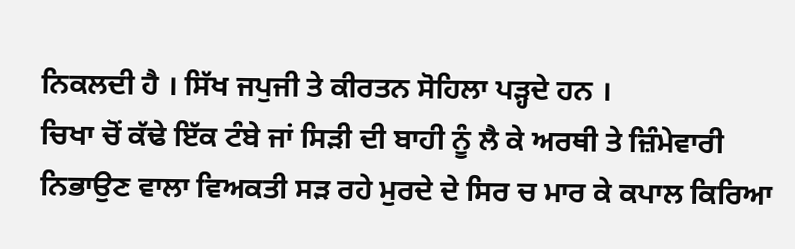ਨਿਕਲਦੀ ਹੈ । ਸਿੱਖ ਜਪੁਜੀ ਤੇ ਕੀਰਤਨ ਸੋਹਿਲਾ ਪੜ੍ਹਦੇ ਹਨ ।
ਚਿਖਾ ਚੋਂ ਕੱਢੇ ਇੱਕ ਟੰਬੇ ਜਾਂ ਸਿੜੀ ਦੀ ਬਾਹੀ ਨੂੰ ਲੈ ਕੇ ਅਰਥੀ ਤੇ ਜ਼ਿੰਮੇਵਾਰੀ ਨਿਭਾਉਣ ਵਾਲਾ ਵਿਅਕਤੀ ਸੜ ਰਹੇ ਮੁਰਦੇ ਦੇ ਸਿਰ ਚ ਮਾਰ ਕੇ ਕਪਾਲ ਕਿਰਿਆ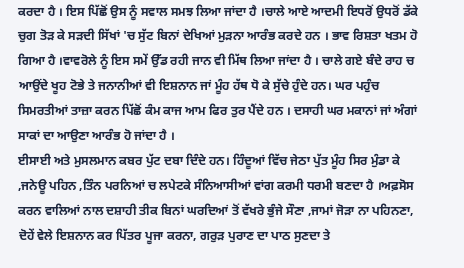ਕਰਦਾ ਹੈ । ਇਸ ਪਿੱਛੋਂ ਉਸ ਨੂੰ ਸਵਾਲ ਸਮਝ ਲਿਆ ਜਾਂਦਾ ਹੈ ।ਚਾਲੇ ਆਏ ਆਦਮੀ ਇਧਰੋਂ ਉਧਰੋਂ ਡੱਕੇ ਚੁਗ ਤੋੜ ਕੇ ਸੜਦੀ ਸਿੱਖਾਂ 'ਚ ਸੁੱਟ ਬਿਨਾਂ ਦੇਖਿਆਂ ਮੁੜਨਾ ਆਰੰਭ ਕਰਦੇ ਹਨ । ਭਾਵ ਰਿਸ਼ਤਾ ਖਤਮ ਹੋ ਗਿਆ ਹੈ ।ਵਾਵਰੋਲੇ ਨੂੰ ਇਸ ਸਮੇਂ ਉੱਡ ਰਹੀ ਜਾਨ ਵੀ ਮਿੱਥ ਲਿਆ ਜਾਂਦਾ ਹੈ । ਚਾਲੇ ਗਏ ਬੰਦੇ ਰਾਹ ਚ ਆਉਂਦੇ ਖੂਹ ਟੋਭੇ ਤੇ ਜਨਾਨੀਆਂ ਵੀ ਇਸ਼ਨਾਨ ਜਾਂ ਮੂੰਹ ਹੱਥ ਧੋ ਕੇ ਸੁੱਚੇ ਹੁੰਦੇ ਹਨ। ਘਰ ਪਹੁੰਚ ਸਿਮਰਤੀਆਂ ਤਾਜ਼ਾ ਕਰਨ ਪਿੱਛੋਂ ਕੰਮ ਕਾਜ ਆਮ ਫਿਰ ਤੁਰ ਪੈਂਦੇ ਹਨ । ਦਸਾਹੀ ਘਰ ਮਕਾਨਾਂ ਜਾਂ ਅੰਗਾਂ ਸਾਕਾਂ ਦਾ ਆਉਣਾ ਆਰੰਭ ਹੋ ਜਾਂਦਾ ਹੈ ।
ਈਸਾਈ ਅਤੇ ਮੁਸਲਮਾਨ ਕਬਰ ਪੁੱਟ ਦਬਾ ਦਿੰਦੇ ਹਨ। ਹਿੰਦੂਆਂ ਵਿੱਚ ਜੇਠਾ ਪੁੱਤ ਮੂੰਹ ਸਿਰ ਮੁੰਡਾ ਕੇ ,ਜਨੇਊ ਪਹਿਨ ,ਤਿੰਨ ਪਰਨਿਆਂ ਚ ਲਪੇਟਕੇ ਸੰਨਿਆਸੀਆਂ ਵਾਂਗ ਕਰਮੀ ਧਰਮੀ ਬਣਦਾ ਹੈ ।ਅਫ਼ਸੋਸ ਕਰਨ ਵਾਲਿਆਂ ਨਾਲ ਦਸ਼ਾਹੀ ਤੀਕ ਬਿਨਾਂ ਘਰਦਿਆਂ ਤੋਂ ਵੱਖਰੇ ਭੁੰਜੇ ਸੌਣਾ ,ਜਾਮਾਂ ਜੋੜਾ ਨਾ ਪਹਿਨਣਾ, ਦੋਹੇਂ ਵੇਲੇ ਇਸ਼ਨਾਨ ਕਰ ਪਿੱਤਰ ਪੂਜਾ ਕਰਨਾ, ਗਰੁੜ ਪੁਰਾਣ ਦਾ ਪਾਠ ਸੁਣਦਾ ਤੇ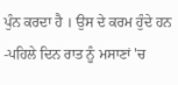ਪੁੰਨ ਕਰਦਾ ਹੈ । ਉਸ ਦੇ ਕਰਮ ਹੁੰਦੇ ਹਨ -ਪਹਿਲੇ ਦਿਨ ਰਾਤ ਨੂੰ ਮਸਾਣਾਂ 'ਚ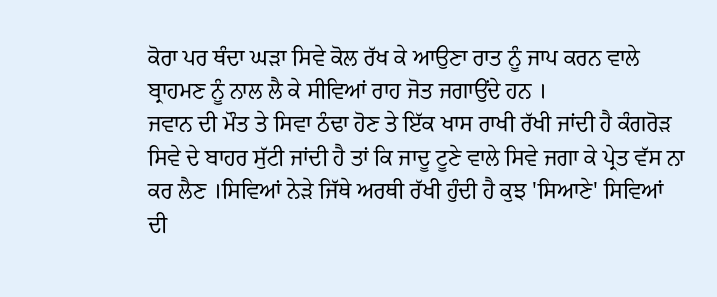ਕੋਰਾ ਪਰ ਥੰਦਾ ਘੜਾ ਸਿਵੇ ਕੋਲ ਰੱਖ ਕੇ ਆਉਣਾ ਰਾਤ ਨੂੰ ਜਾਪ ਕਰਨ ਵਾਲੇ ਬ੍ਰਾਹਮਣ ਨੂੰ ਨਾਲ ਲੈ ਕੇ ਸੀਵਿਆਂ ਰਾਹ ਜੋਤ ਜਗਾਉਂਦੇ ਹਨ ।
ਜਵਾਨ ਦੀ ਮੌਤ ਤੇ ਸਿਵਾ ਠੰਢਾ ਹੋਣ ਤੇ ਇੱਕ ਖਾਸ ਰਾਖੀ ਰੱਖੀ ਜਾਂਦੀ ਹੈ ਕੰਗਰੋੜ ਸਿਵੇ ਦੇ ਬਾਹਰ ਸੁੱਟੀ ਜਾਂਦੀ ਹੈ ਤਾਂ ਕਿ ਜਾਦੂ ਟੂਣੇ ਵਾਲੇ ਸਿਵੇ ਜਗਾ ਕੇ ਪ੍ਰੇਤ ਵੱਸ ਨਾ ਕਰ ਲੈਣ ।ਸਿਵਿਆਂ ਨੇੜੇ ਜਿੱਥੇ ਅਰਥੀ ਰੱਖੀ ਹੁੰਦੀ ਹੈ ਕੁਝ 'ਸਿਆਣੇ' ਸਿਵਿਆਂ ਦੀ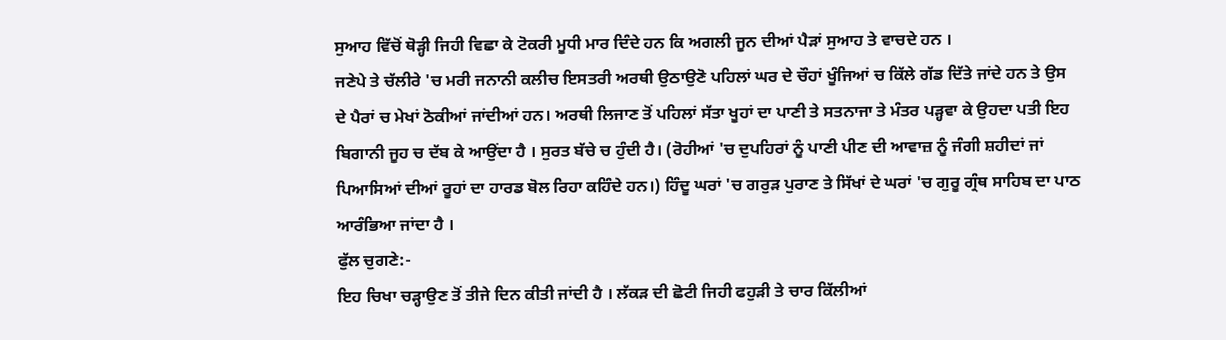ਸੁਆਹ ਵਿੱਚੋਂ ਥੋੜ੍ਹੀ ਜਿਹੀ ਵਿਛਾ ਕੇ ਟੋਕਰੀ ਮੂਧੀ ਮਾਰ ਦਿੰਦੇ ਹਨ ਕਿ ਅਗਲੀ ਜੂਨ ਦੀਆਂ ਪੈੜਾਂ ਸੁਆਹ ਤੇ ਵਾਚਦੇ ਹਨ ।
ਜਣੇਪੇ ਤੇ ਚੱਲੀਰੇ 'ਚ ਮਰੀ ਜਨਾਨੀ ਕਲੀਚ ਇਸਤਰੀ ਅਰਥੀ ਉਠਾਉਣੋ ਪਹਿਲਾਂ ਘਰ ਦੇ ਚੌਹਾਂ ਖੂੰਜਿਆਂ ਚ ਕਿੱਲੇ ਗੱਡ ਦਿੱਤੇ ਜਾਂਦੇ ਹਨ ਤੇ ਉਸ ਦੇ ਪੈਰਾਂ ਚ ਮੇਖਾਂ ਠੋਕੀਆਂ ਜਾਂਦੀਆਂ ਹਨ। ਅਰਥੀ ਲਿਜਾਣ ਤੋਂ ਪਹਿਲਾਂ ਸੱਤਾ ਖੂਹਾਂ ਦਾ ਪਾਣੀ ਤੇ ਸਤਨਾਜਾ ਤੇ ਮੰਤਰ ਪੜ੍ਹਵਾ ਕੇ ਉਹਦਾ ਪਤੀ ਇਹ ਬਿਗਾਨੀ ਜੂਹ ਚ ਦੱਬ ਕੇ ਆਉਂਦਾ ਹੈ । ਸੁਰਤ ਬੱਚੇ ਚ ਹੁੰਦੀ ਹੈ। (ਰੋਹੀਆਂ 'ਚ ਦੁਪਹਿਰਾਂ ਨੂੰ ਪਾਣੀ ਪੀਣ ਦੀ ਆਵਾਜ਼ ਨੂੰ ਜੰਗੀ ਸ਼ਹੀਦਾਂ ਜਾਂ ਪਿਆਸਿਆਂ ਦੀਆਂ ਰੂਹਾਂ ਦਾ ਹਾਰਡ ਬੋਲ ਰਿਹਾ ਕਹਿੰਦੇ ਹਨ।) ਹਿੰਦੂ ਘਰਾਂ 'ਚ ਗਰੁੜ ਪੁਰਾਣ ਤੇ ਸਿੱਖਾਂ ਦੇ ਘਰਾਂ 'ਚ ਗੁਰੂ ਗ੍ਰੰਥ ਸਾਹਿਬ ਦਾ ਪਾਠ ਆਰੰਭਿਆ ਜਾਂਦਾ ਹੈ ।
ਫੁੱਲ ਚੁਗਣੇ:-
ਇਹ ਚਿਖਾ ਚੜ੍ਹਾਉਣ ਤੋਂ ਤੀਜੇ ਦਿਨ ਕੀਤੀ ਜਾਂਦੀ ਹੈ । ਲੱਕੜ ਦੀ ਛੋਟੀ ਜਿਹੀ ਫਹੁੜੀ ਤੇ ਚਾਰ ਕਿੱਲੀਆਂ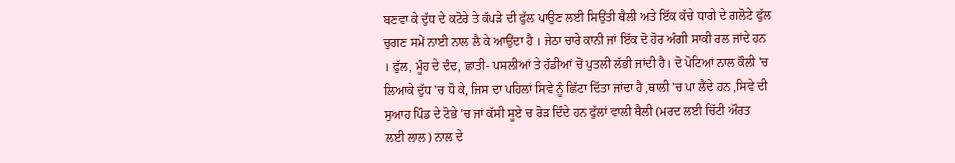ਬਣਵਾ ਕੇ ਦੁੱਧ ਦੇ ਕਟੋਰੇ ਤੇ ਕੱਪੜੇ ਦੀ ਫੁੱਲ ਪਾਉਣ ਲਈ ਸਿਉਂਤੀ ਥੈਲੀ ਅਤੇ ਇੱਕ ਕੱਚੇ ਧਾਗੇ ਦੇ ਗਲੋਟੇ ਫੁੱਲ ਚੁਗਣ ਸਮੇਂ ਨਾਈ ਨਾਲ ਲੈ ਕੇ ਆਉਂਦਾ ਹੈ । ਜੇਠਾ ਚਾਰੇ ਕਾਨੀ ਜਾਂ ਇੱਕ ਦੋ ਹੋਰ ਅੰਗੀ ਸਾਕੀ ਰਲ ਜਾਂਦੇ ਹਨ । ਫੁੱਲ, ਮੂੰਹ ਦੇ ਦੰਦ, ਛਾਤੀ- ਪਸਲੀਆਂ ਤੇ ਹੱਡੀਆਂ ਚੋਂ ਪੁਤਲੀ ਲੱਭੀ ਜਾਂਦੀ ਹੈ। ਦੋ ਪੋਟਿਆਂ ਨਾਲ ਕੌਲੀ 'ਚ ਲਿਆਕੇ ਦੁੱਧ 'ਚ ਧੋ ਕੇ, ਜਿਸ ਦਾ ਪਹਿਲਾਂ ਸਿਵੇ ਨੂੰ ਛਿੱਟਾ ਦਿੱਤਾ ਜਾਂਦਾ ਹੈ ,ਥਾਲੀ 'ਚ ਪਾ ਲੈਂਦੇ ਹਨ ,ਸਿਵੇ ਦੀ ਸੁਆਹ ਪਿੰਡ ਦੇ ਟੋਭੇ 'ਚ ਜਾਂ ਕੱਸੀ ਸੂਏ ਚ ਰੋੜ ਦਿੰਦੇ ਹਨ ਫੁੱਲਾਂ ਵਾਲੀ ਥੈਲੀ (ਮਰਦ ਲਈ ਚਿੱਟੀ ਔਰਤ ਲਈ ਲਾਲ) ਨਾਲ ਦੇ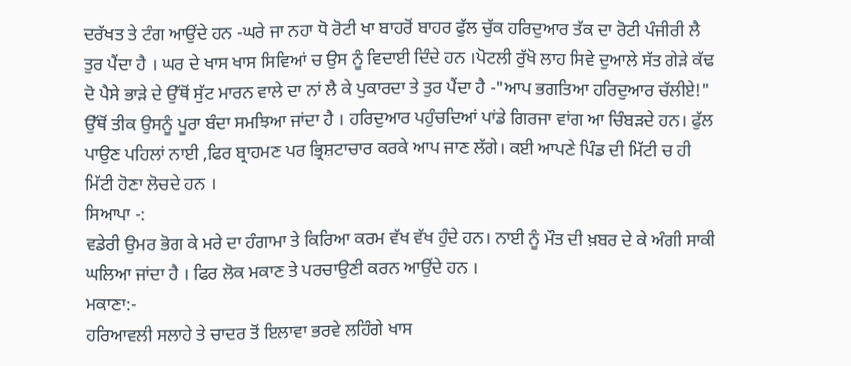ਦਰੱਖਤ ਤੇ ਟੰਗ ਆਉਂਦੇ ਹਨ -ਘਰੇ ਜਾ ਨਹਾ ਧੋ ਰੋਟੀ ਖਾ ਬਾਹਰੋਂ ਬਾਹਰ ਫੁੱਲ ਚੁੱਕ ਹਰਿਦੁਆਰ ਤੱਕ ਦਾ ਰੋਟੀ ਪੰਜੀਰੀ ਲੈ ਤੁਰ ਪੈਂਦਾ ਹੈ । ਘਰ ਦੇ ਖਾਸ ਖਾਸ ਸਿਵਿਆਂ ਚ ਉਸ ਨੂੰ ਵਿਦਾਈ ਦਿੰਦੇ ਹਨ ।ਪੋਟਲੀ ਰੁੱਖੋ ਲਾਹ ਸਿਵੇ ਦੁਆਲੇ ਸੱਤ ਗੇੜੇ ਕੱਢ ਦੋ ਪੈਸੇ ਭਾੜੇ ਦੇ ਉੱਥੋਂ ਸੁੱਟ ਮਾਰਨ ਵਾਲੇ ਦਾ ਨਾਂ ਲੈ ਕੇ ਪੁਕਾਰਦਾ ਤੇ ਤੁਰ ਪੈਂਦਾ ਹੈ -"ਆਪ ਭਗਤਿਆ ਹਰਿਦੁਆਰ ਚੱਲੀਏ!" ਉੱਥੋਂ ਤੀਕ ਉਸਨੂੰ ਪੂਰਾ ਬੰਦਾ ਸਮਝਿਆ ਜਾਂਦਾ ਹੈ । ਹਰਿਦੁਆਰ ਪਹੁੰਚਦਿਆਂ ਪਾਂਡੇ ਗਿਰਜਾ ਵਾਂਗ ਆ ਚਿੰਬੜਦੇ ਹਨ। ਫੁੱਲ ਪਾਉਣ ਪਹਿਲਾਂ ਨਾਈ ,ਫਿਰ ਬ੍ਰਾਹਮਣ ਪਰ ਭ੍ਰਿਸ਼ਟਾਚਾਰ ਕਰਕੇ ਆਪ ਜਾਣ ਲੱਗੇ। ਕਈ ਆਪਣੇ ਪਿੰਡ ਦੀ ਮਿੱਟੀ ਚ ਹੀ ਮਿੱਟੀ ਹੋਣਾ ਲੋਚਦੇ ਹਨ ।
ਸਿਆਪਾ -:
ਵਡੇਰੀ ਉਮਰ ਭੋਗ ਕੇ ਮਰੇ ਦਾ ਹੰਗਾਮਾ ਤੇ ਕਿਰਿਆ ਕਰਮ ਵੱਖ ਵੱਖ ਹੁੰਦੇ ਹਨ। ਨਾਈ ਨੂੰ ਮੌਤ ਦੀ ਖ਼ਬਰ ਦੇ ਕੇ ਅੰਗੀ ਸਾਕੀ ਘਲਿਆ ਜਾਂਦਾ ਹੈ । ਫਿਰ ਲੋਕ ਮਕਾਣ ਤੇ ਪਰਚਾਉਣੀ ਕਰਨ ਆਉਂਦੇ ਹਨ ।
ਮਕਾਣਾ:-
ਹਰਿਆਵਲੀ ਸਲਾਹੇ ਤੇ ਚਾਦਰ ਤੋਂ ਇਲਾਵਾ ਭਰਵੇ ਲਹਿੰਗੇ ਖਾਸ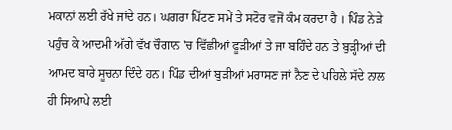ਮਕਾਨਾਂ ਲਈ ਰੱਖੇ ਜਾਂਦੇ ਹਨ। ਘਗਰਾ ਪਿੱਟਣ ਸਮੇਂ ਤੇ ਸਟੋਰ ਵਜੋਂ ਕੰਮ ਕਰਦਾ ਹੈ । ਪਿੰਡ ਨੇੜੇ ਪਹੁੰਚ ਕੇ ਆਦਮੀ ਅੱਗੇ ਵੱਖ ਚੌਗਾਨ 'ਚ ਵਿੱਛੀਆਂ ਫੂੜੀਆਂ ਤੇ ਜਾ ਬਹਿੰਦੇ ਹਨ ਤੇ ਬੁੜ੍ਹੀਆਂ ਦੀ ਆਮਦ ਬਾਰੇ ਸੂਚਨਾ ਦਿੰਦੇ ਹਨ। ਪਿੰਡ ਦੀਆਂ ਬੁੜੀਆਂ ਮਰਾਸਣ ਜਾਂ ਨੈਣ ਦੇ ਪਹਿਲੇ ਸੱਦੇ ਨਾਲ ਹੀ ਸਿਆਪੇ ਲਈ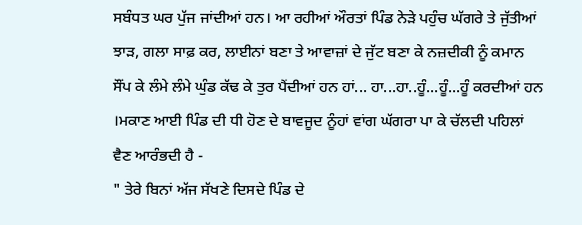ਸਬੰਧਤ ਘਰ ਪੁੱਜ ਜਾਂਦੀਆਂ ਹਨ। ਆ ਰਹੀਆਂ ਔਰਤਾਂ ਪਿੰਡ ਨੇੜੇ ਪਹੁੰਚ ਘੱਗਰੇ ਤੇ ਜੁੱਤੀਆਂ ਝਾੜ, ਗਲਾ ਸਾਫ਼ ਕਰ, ਲਾਈਨਾਂ ਬਣਾ ਤੇ ਆਵਾਜ਼ਾਂ ਦੇ ਜੁੱਟ ਬਣਾ ਕੇ ਨਜ਼ਦੀਕੀ ਨੂੰ ਕਮਾਨ ਸੌਂਪ ਕੇ ਲੰਮੇ ਲੰਮੇ ਘੁੰਡ ਕੱਢ ਕੇ ਤੁਰ ਪੈਂਦੀਆਂ ਹਨ ਹਾਂ... ਹਾ...ਹਾ..ਹੂੰ...ਹੂੰ...ਹੂੰ ਕਰਦੀਆਂ ਹਨ ।ਮਕਾਣ ਆਈ ਪਿੰਡ ਦੀ ਧੀ ਹੋਣ ਦੇ ਬਾਵਜੂਦ ਨੂੰਹਾਂ ਵਾਂਗ ਘੱਗਰਾ ਪਾ ਕੇ ਚੱਲਦੀ ਪਹਿਲਾਂ ਵੈਣ ਆਰੰਭਦੀ ਹੈ -
" ਤੇਰੇ ਬਿਨਾਂ ਅੱਜ ਸੱਖਣੇ ਦਿਸਦੇ ਪਿੰਡ ਦੇ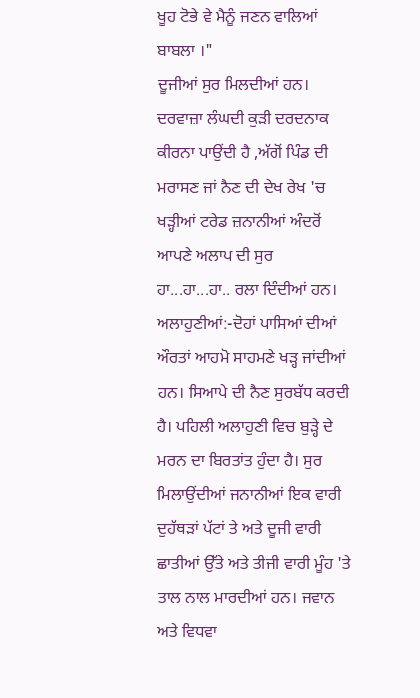ਖੂਹ ਟੋਭੇ ਵੇ ਮੈਨੂੰ ਜਣਨ ਵਾਲਿਆਂ ਬਾਬਲਾ ।"
ਦੂਜੀਆਂ ਸੁਰ ਮਿਲਦੀਆਂ ਹਨ। ਦਰਵਾਜ਼ਾ ਲੰਘਦੀ ਕੁੜੀ ਦਰਦਨਾਕ ਕੀਰਨਾ ਪਾਉਂਦੀ ਹੈ ,ਅੱਗੋਂ ਪਿੰਡ ਦੀ ਮਰਾਸਣ ਜਾਂ ਨੈਣ ਦੀ ਦੇਖ ਰੇਖ 'ਚ ਖੜ੍ਹੀਆਂ ਟਰੇਡ ਜ਼ਨਾਨੀਆਂ ਅੰਦਰੋਂ ਆਪਣੇ ਅਲਾਪ ਦੀ ਸੁਰ ਹਾ...ਹਾ...ਹਾ.. ਰਲਾ ਦਿੰਦੀਆਂ ਹਨ।
ਅਲਾਹੁਣੀਆਂ:-ਦੋਹਾਂ ਪਾਸਿਆਂ ਦੀਆਂ ਔਰਤਾਂ ਆਹਮੋ ਸਾਹਮਣੇ ਖੜ੍ਹ ਜਾਂਦੀਆਂ ਹਨ। ਸਿਆਪੇ ਦੀ ਨੈਣ ਸੁਰਬੱਧ ਕਰਦੀ ਹੈ। ਪਹਿਲੀ ਅਲਾਹੁਣੀ ਵਿਚ ਬੁੜ੍ਹੇ ਦੇ ਮਰਨ ਦਾ ਬਿਰਤਾਂਤ ਹੁੰਦਾ ਹੈ। ਸੁਰ ਮਿਲਾਉਂਦੀਆਂ ਜਨਾਨੀਆਂ ਇਕ ਵਾਰੀ ਦੁਹੱਥੜਾਂ ਪੱਟਾਂ ਤੇ ਅਤੇ ਦੂਜੀ ਵਾਰੀ ਛਾਤੀਆਂ ਉੱਤੇ ਅਤੇ ਤੀਜੀ ਵਾਰੀ ਮੂੰਹ 'ਤੇ ਤਾਲ ਨਾਲ ਮਾਰਦੀਆਂ ਹਨ। ਜਵਾਨ ਅਤੇ ਵਿਧਵਾ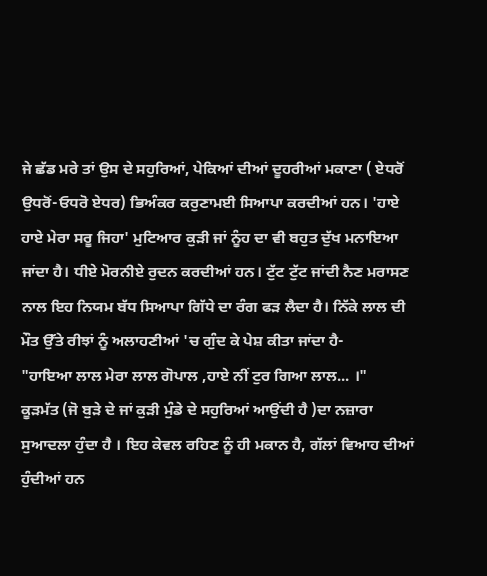ਜੇ ਛੱਡ ਮਰੇ ਤਾਂ ਉਸ ਦੇ ਸਹੁਰਿਆਂ, ਪੇਕਿਆਂ ਦੀਆਂ ਦੂਹਰੀਆਂ ਮਕਾਣਾ ( ਏਧਰੋਂ ਉਧਰੋਂ-ਓਧਰੋ ਏਧਰ) ਭਿਅੰਕਰ ਕਰੁਣਾਮਈ ਸਿਆਪਾ ਕਰਦੀਆਂ ਹਨ। 'ਹਾਏ ਹਾਏ ਮੇਰਾ ਸਰੂ ਜਿਹਾ' ਮੁਟਿਆਰ ਕੁੜੀ ਜਾਂ ਨੂੰਹ ਦਾ ਵੀ ਬਹੁਤ ਦੁੱਖ ਮਨਾਇਆ ਜਾਂਦਾ ਹੈ। ਧੀਏ ਮੋਰਨੀਏ ਰੁਦਨ ਕਰਦੀਆਂ ਹਨ। ਟੁੱਟ ਟੁੱਟ ਜਾਂਦੀ ਨੈਣ ਮਰਾਸਣ ਨਾਲ ਇਹ ਨਿਯਮ ਬੱਧ ਸਿਆਪਾ ਗਿੱਧੇ ਦਾ ਰੰਗ ਫੜ ਲੈਦਾ ਹੈ। ਨਿੱਕੇ ਲਾਲ ਦੀ ਮੌਤ ਉੱਤੇ ਰੀਝਾਂ ਨੂੰ ਅਲਾਹਣੀਆਂ 'ਚ ਗੁੰਦ ਕੇ ਪੇਸ਼ ਕੀਤਾ ਜਾਂਦਾ ਹੈ-
"ਹਾਇਆ ਲਾਲ ਮੇਰਾ ਲਾਲ ਗੋਪਾਲ ,ਹਾਏ ਨੀਂ ਟੁਰ ਗਿਆ ਲਾਲ... ।"
ਕੂੜਮੱਤ (ਜੋ ਬੁੜੇ ਦੇ ਜਾਂ ਕੁੜੀ ਮੁੰਡੇ ਦੇ ਸਹੁਰਿਆਂ ਆਉਂਦੀ ਹੈ )ਦਾ ਨਜ਼ਾਰਾ ਸੁਆਦਲਾ ਹੁੰਦਾ ਹੈ । ਇਹ ਕੇਵਲ ਰਹਿਣ ਨੂੰ ਹੀ ਮਕਾਨ ਹੈ, ਗੱਲਾਂ ਵਿਆਹ ਦੀਆਂ ਹੁੰਦੀਆਂ ਹਨ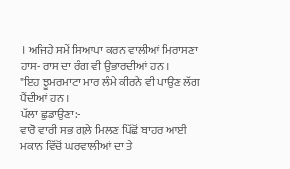। ਅਜਿਹੇ ਸਮੇਂ ਸਿਆਪਾ ਕਰਨ ਵਾਲੀਆਂ ਮਿਰਾਸਣਾ ਹਾਸ- ਰਾਸ ਦਾ ਰੰਗ ਵੀ ਉਭਾਰਦੀਆਂ ਹਨ ।
"ਇਹ ਝੂਮਰਮਾਟਾ ਮਾਰ ਲੰਮੇ ਕੀਰਨੇ ਵੀ ਪਾਉਣ ਲੱਗ ਪੈਂਦੀਆਂ ਹਨ ।
ਪੱਲਾ ਛੁਡਾਉਣਾ:-
ਵਾਰੋ ਵਾਰੀ ਸਭ ਗਲ਼ੇ ਮਿਲਣ ਪਿੱਛੋਂ ਬਾਹਰ ਆਈ ਮਕਾਨ ਵਿੱਚੋਂ ਘਰਵਾਲੀਆਂ ਦਾ ਤੇ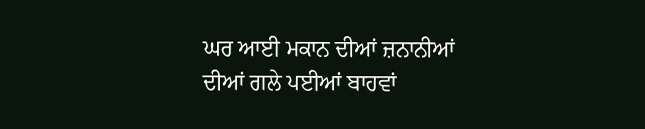ਘਰ ਆਈ ਮਕਾਨ ਦੀਆਂ ਜ਼ਨਾਨੀਆਂ ਦੀਆਂ ਗਲੇ ਪਈਆਂ ਬਾਹਵਾਂ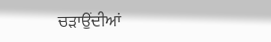ਚੜਾਉਂਦੀਆਂ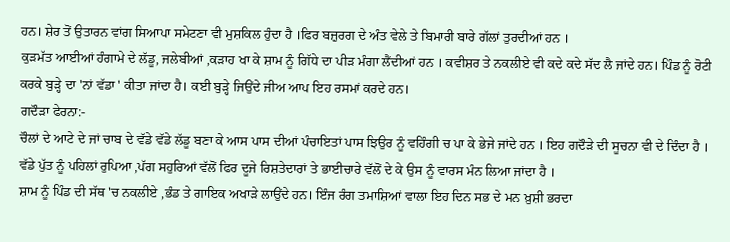ਹਨ। ਸ਼ੇਰ ਤੋਂ ਉਤਾਰਨ ਵਾਂਗ ਸਿਆਪਾ ਸਮੇਟਣਾ ਵੀ ਮੁਸ਼ਕਿਲ ਹੁੰਦਾ ਹੈ ।ਫਿਰ ਬਜ਼ੁਰਗ ਦੇ ਅੰਤ ਵੇਲੇ ਤੇ ਬਿਮਾਰੀ ਬਾਰੇ ਗੱਲਾਂ ਤੁਰਦੀਆਂ ਹਨ ।
ਕੁੜਮੱਤ ਆਈਆਂ ਹੰਗਾਮੇ ਦੇ ਲੱਡੂ, ਜਲੇਬੀਆਂ ,ਕੜਾਹ ਖਾ ਕੇ ਸ਼ਾਮ ਨੂੰ ਗਿੱਧੇ ਦਾ ਪੀੜ ਮੰਗਾ ਲੈਂਦੀਆਂ ਹਨ । ਕਵੀਸ਼ਰ ਤੇ ਨਕਲੀਏ ਵੀ ਕਦੇ ਕਦੇ ਸੱਦ ਲੈ ਜਾਂਦੇ ਹਨ। ਪਿੰਡ ਨੂੰ ਰੋਟੀ ਕਰਕੇ ਬੁੜ੍ਹੇ ਦਾ 'ਨਾਂ ਵੱਡਾ ' ਕੀਤਾ ਜਾਂਦਾ ਹੈ। ਕਈ ਬੁੜ੍ਹੇ ਜਿਉਂਦੇ ਜੀਅ ਆਪ ਇਹ ਰਸਮਾਂ ਕਰਦੇ ਹਨ।
ਗਦੌੜਾ ਫੇਰਨਾ:-
ਚੌਲਾਂ ਦੇ ਆਟੇ ਦੇ ਜਾਂ ਚਾਬ ਦੇ ਵੱਡੇ ਵੱਡੇ ਲੱਡੂ ਬਣਾ ਕੇ ਆਸ ਪਾਸ ਦੀਆਂ ਪੰਚਾਇਤਾਂ ਪਾਸ ਝਿਉਰ ਨੂੰ ਵਹਿੰਗੀ ਚ ਪਾ ਕੇ ਭੇਜੇ ਜਾਂਦੇ ਹਨ । ਇਹ ਗਦੌੜੇ ਦੀ ਸੂਚਨਾ ਵੀ ਦੇ ਦਿੰਦਾ ਹੈ । ਵੱਡੇ ਪੁੱਤ ਨੂੰ ਪਹਿਲਾਂ ਰੁਪਿਆ ,ਪੱਗ ਸਹੁਰਿਆਂ ਵੱਲੋਂ ਫਿਰ ਦੂਜੇ ਰਿਸ਼ਤੇਦਾਰਾਂ ਤੇ ਭਾਈਚਾਰੇ ਵੱਲੋਂ ਦੇ ਕੇ ਉਸ ਨੂੰ ਵਾਰਸ ਮੰਨ ਲਿਆ ਜਾਂਦਾ ਹੈ ।
ਸ਼ਾਮ ਨੂੰ ਪਿੰਡ ਦੀ ਸੱਥ 'ਚ ਨਕਲੀਏ ,ਭੰਡ ਤੇ ਗਾਇਕ ਅਖਾੜੇ ਲਾਉਂਦੇ ਹਨ। ਇੰਜ ਰੰਗ ਤਮਾਸ਼ਿਆਂ ਵਾਲਾ ਇਹ ਦਿਨ ਸਭ ਦੇ ਮਨ ਖ਼ੁਸ਼ੀ ਭਰਦਾ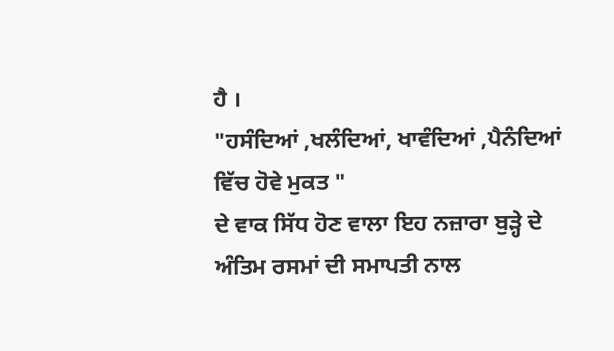ਹੈ ।
"ਹਸੰਦਿਆਂ ,ਖਲੰਦਿਆਂ, ਖਾਵੰਦਿਆਂ ,ਪੈਨੰਦਿਆਂ ਵਿੱਚ ਹੋਵੇ ਮੁਕਤ "
ਦੇ ਵਾਕ ਸਿੱਧ ਹੋਣ ਵਾਲਾ ਇਹ ਨਜ਼ਾਰਾ ਬੁੜ੍ਹੇ ਦੇ ਅੰਤਿਮ ਰਸਮਾਂ ਦੀ ਸਮਾਪਤੀ ਨਾਲ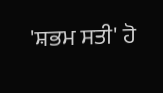'ਸ਼ਭਮ ਸਤੀ' ਹੋ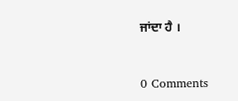ਜਾਂਦਾ ਹੈ ।


0 Comments